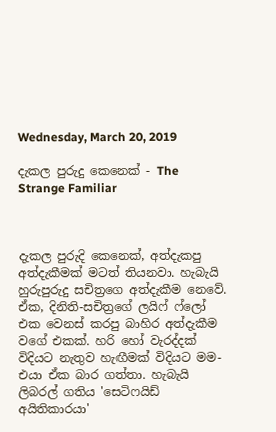Wednesday, March 20, 2019

දැකල පුරුදු කෙනෙක් - The Strange Familiar



දැකල පුරුදි කෙනෙක්, අත්දැකපු අත්දැකීමක් මටත් තියනවා. හැබැයි හුරුපුරුදු සචිත්‍රගෙ අත්දැකීම නෙවේ. ඒක, දිනිති-සචිත්‍රගේ ලයිෆ් ෆ්ලෝ එක වෙනස් කරපු බාහිර අත්දැකීම වගේ එකක්. හරි හෝ වැරද්දක් විදියට නැතුව හැඟීමක් විදියට මම-එයා ඒක බාර ගත්තා. හැබැයි ලිබරල් ගතිය 'සෙටිෆයිඩ් අයිතිකාරයා'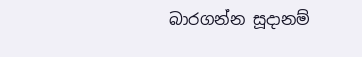බාරගන්න සූදානම්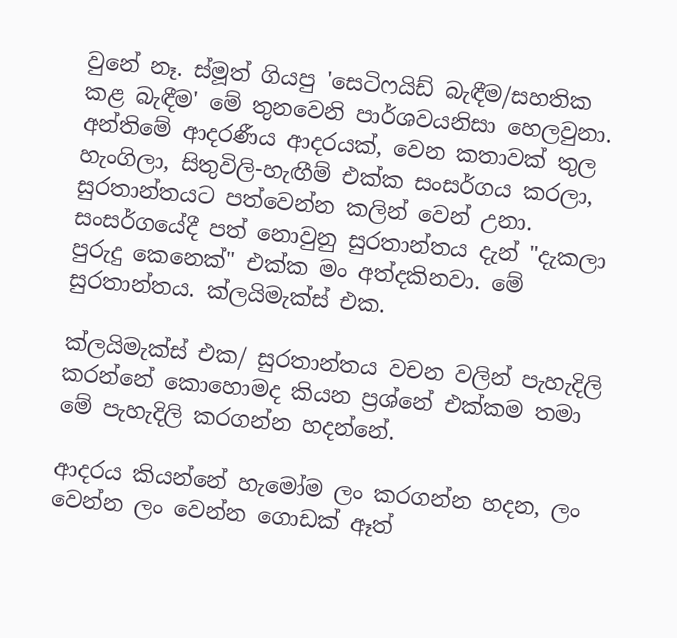වුනේ නෑ. ස්මූත් ගියපු 'සෙටිෆයිඩ් බැඳීම/සහතික කළ බැඳීම' මේ තුනවෙනි පාර්ශවයනිසා හෙලවුනා. අන්තිමේ ආදරණීය ආදරයක්, වෙන කතාවක් තුල හැංගිලා, සිතුවිලි-හැඟීම් එක්ක සංසර්ගය කරලා, සුරතාන්තයට පත්වෙන්න කලින් වෙන් උනා. සංසර්ගයේදී පත් නොවුනු සුරතාන්තය දැන් "දැකලා පුරුදු කෙනෙක්" එක්ක මං අත්දකිනවා. මේ සුරතාන්තය. ක්ලයිමැක්ස් එක.

ක්ලයිමැක්ස් එක/ සුරතාන්තය වචන වලින් පැහැදිලි කරන්නේ කොහොමද කියන ප්‍රශ්නේ එක්කම තමා මේ පැහැදිලි කරගන්න හදන්නේ.

ආදරය කියන්නේ හැමෝම ලං කරගන්න හදන, ලං වෙන්න ලං වෙන්න ගොඩක් ඈත්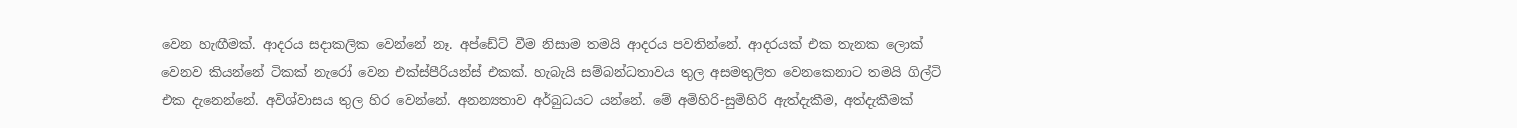වෙන හැඟීමක්. ආදරය සදාකලික වෙන්නේ නෑ. අප්ඩේට් වීම නිසාම තමයි ආදරය පවතින්නේ. ආදරයක් එක තැනක ලොක් වෙනව කියන්නේ ටිකක් නැරෝ වෙන එක්ස්පීරියන්ස් එකක්. හැබැයි සම්බන්ධතාවය තුල අසමතුලිත වෙනකෙනාට තමයි ගිල්ටි එක දැනෙන්නේ. අවිශ්වාසය තුල හිර වෙන්නේ. අනන්‍යතාව අර්බුධයට යන්නේ. මේ අමිහිරි-සුමිහිරි ඇත්දැකීම, අත්දැකීමක්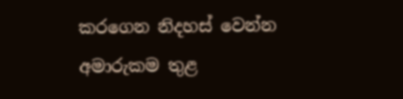කරගෙන නිදහස් වෙන්න අමාරුකම තුළ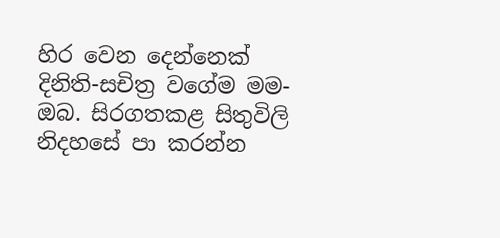හිර වෙන දෙන්නෙක් දිනිති-සචිත්‍ර වගේම මම-ඔබ. සිරගතකළ සිතුවිලි නිදහසේ පා කරන්න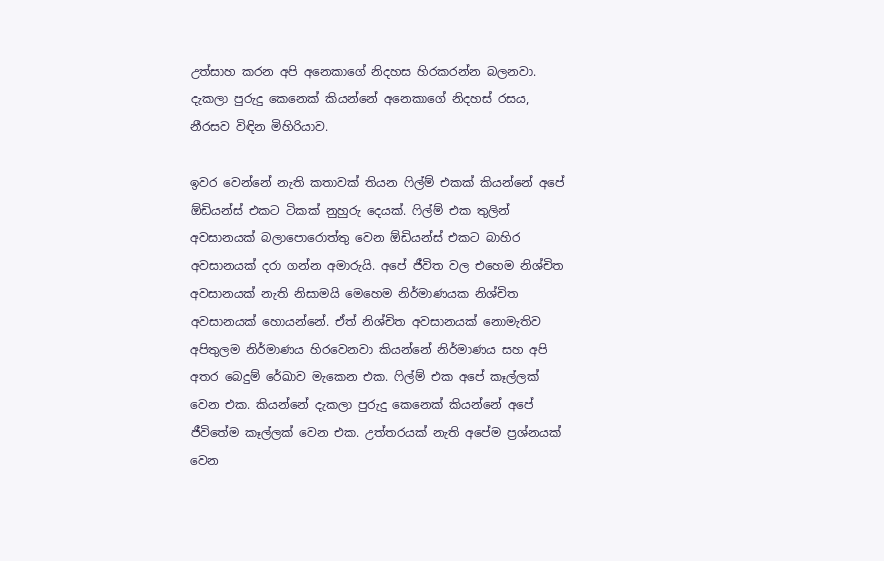උත්සාහ කරන අපි අනෙකාගේ නිදහස හිරකරන්න බලනවා. දැකලා පුරුදු කෙනෙක් කියන්නේ අනෙකාගේ නිදහස් රසය, නීරසව විඳින මිහිරියාව.

ඉවර වෙන්නේ නැති කතාවක් තියන ෆිල්ම් එකක් කියන්නේ අපේ ඕඩියන්ස් එකට ටිකක් නුහුරු දෙයක්. ෆිල්ම් එක තුලින් අවසානයක් බලාපොරොත්තු වෙන ඕඩියන්ස් එකට බාහිර අවසානයක් දරා ගන්න අමාරුයි. අපේ ජීවිත වල එහෙම නිශ්චිත අවසානයක් නැති නිසාමයි මෙහෙම නිර්මාණයක නිශ්චිත අවසානයක් හොයන්නේ. ඒත් නිශ්චිත අවසානයක් නොමැතිව අපිතුලම නිර්මාණය හිරවෙනවා කියන්නේ නිර්මාණය සහ අපි අතර බෙදුම් රේඛාව මැකෙන එක. ෆිල්ම් එක අපේ කෑල්ලක් වෙන එක. කියන්නේ දැකලා පුරුදු කෙනෙක් කියන්නේ අපේ ජීවිතේම කෑල්ලක් වෙන එක. උත්තරයක් නැති අපේම ප්‍රශ්නයක් වෙන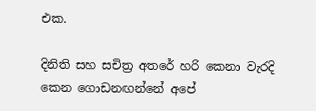එක.

දිනිති සහ සචිත්‍ර අතරේ හරි කෙනා වැරදි කෙන ගොඩනඟන්නේ අපේ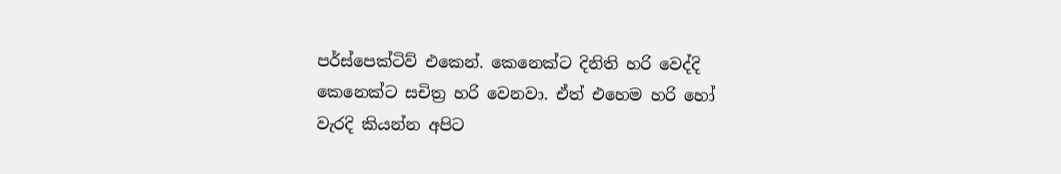පර්ස්පෙක්ටිව් එකෙන්. කෙනෙක්ට දිනිති හරි වෙද්දි කෙනෙක්ට සචිත්‍ර හරි වෙනවා. ඒත් එහෙම හරි හෝ වැරදි කියන්න අපිට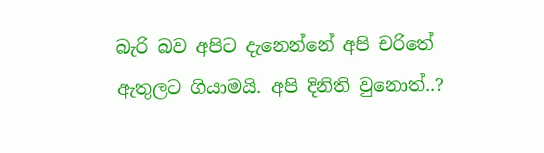බැරි බව අපිට දැනෙන්නේ අපි චරිතේ ඇතුලට ගියාමයි. අපි දිනිති වුනොත්..?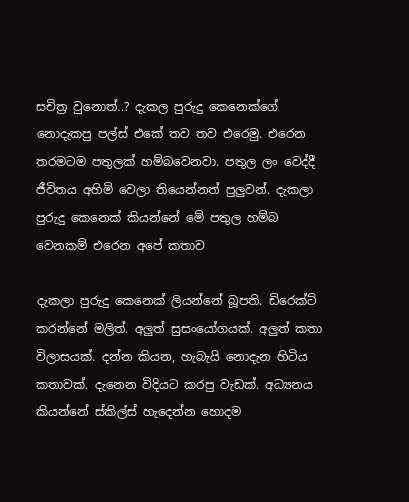සචිත්‍ර වුනොත්..? දැකල පුරුදු කෙනෙක්ගේ නොදැකපු පල්ස් එකේ තව තව එරෙමු. එරෙන තරමටම පතුලක් හම්බවෙනවා. පතුල ලං වෙද්දී ජීවිතය අහිමි වෙලා තියෙන්නත් පුලුවන්. දැකලා පුරුදු කෙනෙක් කියන්නේ මේ පතුල හම්බ වෙනකම් එරෙන අපේ කතාව

දැකලා පුරුදු කෙනෙක් ලියන්නේ බූපති. ඩිරෙක්ට් කරන්නේ මලිත්. අලුත් සුසංයෝගයක්. අලුත් කතා විලාසයක්. දන්න කියන, හැබැයි නොදැන හිටිය කතාවක්. දැනෙන විදියට කරපු වැඩක්. අධ්‍යනය කියන්නේ ස්කිල්ස් හැදෙන්න හොදම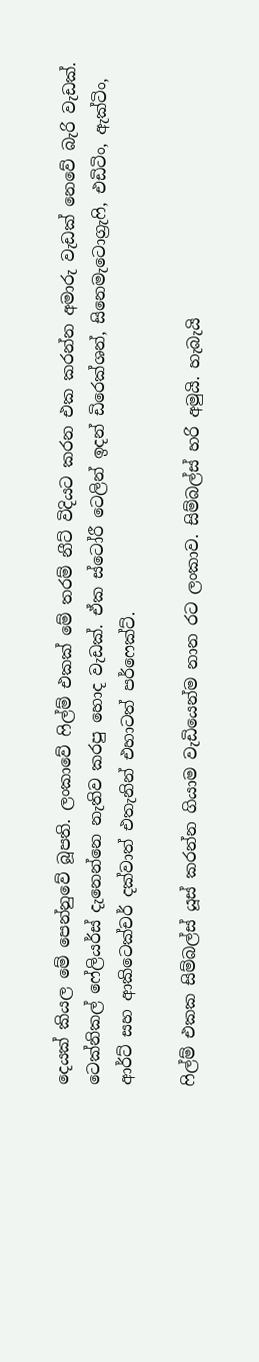දෙයක් කියල මේ පෙන්නුවේ බූපති. ලංකාවේ ෆිල්ම් එකක් මේ තරම් නීට් විදියට කරන එක කරන්න අමාරු වැඩක් නෙවේ බැරි වැඩක්. ටෙක්නිකල් ෆේලියර්ස් දැනෙන්නෙ නැතිව කරපු හොද වැඩක්. ඒක ස්ටෝරී ටෙලින් ඉදන් ඩිරෙක්ශන්, සිනෙමැටොග්‍රැෆි, එඩිටිං, ඇක්ටිං, ආර්ට් සහ ආකිටෙක්චර් දක්වාත් එතැනින් එහාටත් පර්ෆෙක්ට්.

ෆිල්ම් එකක සිම්බල්ස් යූස් කරන්න ගියාම වැඩියෙන්ම නාන රට ලංකාව. සිම්බල්ස් හරි අමුයි. හැබැයි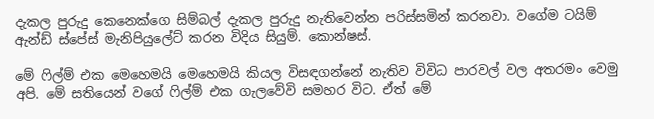දැකල පුරුදු කෙනෙක්ගෙ සිම්බල් දැකල පුරුදු නැතිවෙන්න පරිස්සමින් කරනවා. වගේම ටයිම් ඇන්ඩ් ස්පේස් මැනිපියුලේට් කරන විදිය සියුම්. කොන්ෂස්.

මේ ෆිල්ම් එක මෙහෙමයි මෙහෙමයි කියල විසඳගන්නේ නැතිව විවිධ පාරවල් වල අතරමං වෙමු අපි. මේ සතියෙන් වගේ ෆිල්ම් එක ගැලවේවි සමහර විට. ඒත් මේ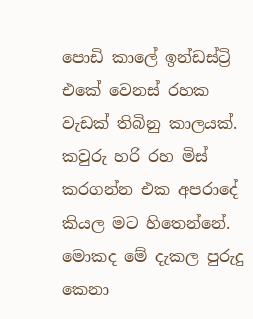පොඩි කාලේ ඉන්ඩස්ට්‍රි එකේ වෙනස් රහක වැඩක් තිබිනු කාලයක්. කවුරු හරි රහ මිස් කරගන්න එක අපරාදේ කියල මට හිතෙන්නේ. මොකද මේ දැකල පුරුදු කෙනා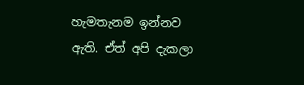හැමතැනම ඉන්නව ඇති. ඒත් අපි දැකලා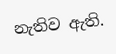නැතිව ඇති.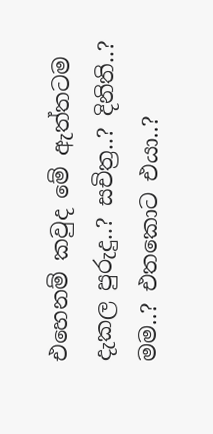එහෙනම් කවුද මේ ඇත්තටම දැකල පුරුදු..? සචිත්‍ර..? දිනිති..? මම..? එතකොට එයා..?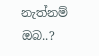නැත්නම් ඔබ..?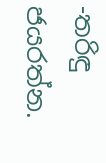-තරිඳු ජයරත්න.